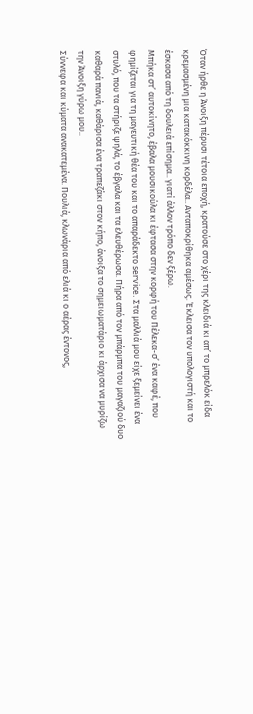Όταν ήρθε η Άνοιξη πέρυσι τέτοια εποχή, κρατούσε στο χέρι της κλειδιά κι απ’ το μπρελόκ είδα κρεμασμένη μια κατακόκκινη κορδέλα.. Ανταποκρίθηκα αμέσως. Έκλεισα τον υπολογιστή και το έσκασα από τη δουλειά επίσημα.. γιατί άλλον τρόπο δεν ξέρω.
Μπήκα στ’ αυτοκίνητο, έβαλα μουσικούλα κι έφτασα στην κορφή του Πέλεκα-σ’ ένα καφέ, που φημίζεται για τη μαγευτική θέα του και το απαράδεκτο service. Στα μαλλιά μου είχε ξεμείνει ένα στυλό, που τα στήριζε ψηλά, το έβγαλα και τα ελευθέρωσα. Πήρα από τον μπάρμπα του μαγαζιού δυο καθαρά πανιά, καθάρισα ένα τραπεζάκι στον κήπο, άνοιξα το σημειωματάριο κι άρχισα να μυρίζω την Άνοιξη γύρω μου..
Σύννεφα και κύματα ανακατεμένα. Πουλιά, κλωνάρια από ελιά κι ο αέρας έντονος,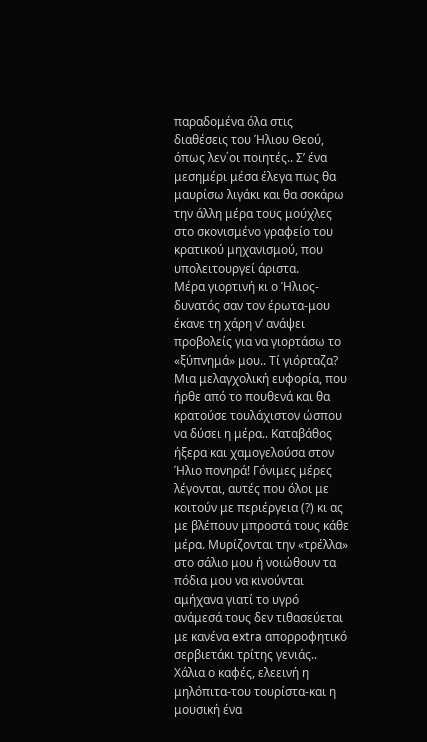παραδομένα όλα στις διαθέσεις του Ήλιου Θεού, όπως λεν΄οι ποιητές.. Σ’ ένα μεσημέρι μέσα έλεγα πως θα μαυρίσω λιγάκι και θα σοκάρω την άλλη μέρα τους μούχλες στο σκονισμένο γραφείο του κρατικού μηχανισμού, που υπολειτουργεί άριστα.
Μέρα γιορτινή κι ο Ήλιος-δυνατός σαν τον έρωτα-μου έκανε τη χάρη ν’ ανάψει προβολείς για να γιορτάσω το «ξύπνημά» μου.. Τί γιόρταζα? Μια μελαγχολική ευφορία, που ήρθε από το πουθενά και θα κρατούσε τουλάχιστον ώσπου να δύσει η μέρα.. Καταβάθος ήξερα και χαμογελούσα στον Ήλιο πονηρά! Γόνιμες μέρες λέγονται, αυτές που όλοι με κοιτούν με περιέργεια (?) κι ας με βλέπουν μπροστά τους κάθε μέρα. Μυρίζονται την «τρέλλα» στο σάλιο μου ή νοιώθουν τα πόδια μου να κινούνται αμήχανα γιατί το υγρό ανάμεσά τους δεν τιθασεύεται με κανένα extra απορροφητικό σερβιετάκι τρίτης γενιάς..
Χάλια ο καφές, ελεεινή η μηλόπιτα-του τουρίστα-και η μουσική ένα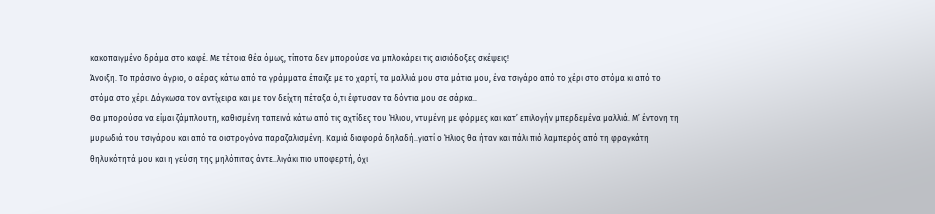κακοπαιγμένο δράμα στο καφέ. Με τέτοια θέα όμως, τίποτα δεν μπορούσε να μπλοκάρει τις αισιόδοξες σκέψεις!
Άνοιξη. Το πράσινο άγριο, ο αέρας κάτω από τα γράμματα έπαιζε με το χαρτί, τα μαλλιά μου στα μάτια μου, ένα τσιγάρο από το χέρι στο στόμα κι από το στόμα στο χέρι. Δάγκωσα τον αντίχειρα και με τον δείχτη πέταξα ό,τι έφτυσαν τα δόντια μου σε σάρκα..
Θα μπορούσα να είμαι ζάμπλουτη, καθισμένη ταπεινά κάτω από τις αχτίδες του Ήλιου, ντυμένη με φόρμες και κατ’ επιλογήν μπερδεμένα μαλλιά. Μ’ έντονη τη μυρωδιά του τσιγάρου και από τα οιστρογόνα παραζαλισμένη. Καμιά διαφορά δηλαδή..γιατί ο Ήλιος θα ήταν και πάλι πιό λαμπερός από τη φραγκάτη θηλυκότητά μου και η γεύση της μηλόπιτας άντε..λιγάκι πιο υποφερτή, όχι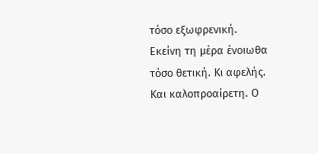τόσο εξωφρενική.
Εκείνη τη μέρα ένοιωθα τόσο θετική. Κι αφελής. Και καλοπροαίρετη. Ο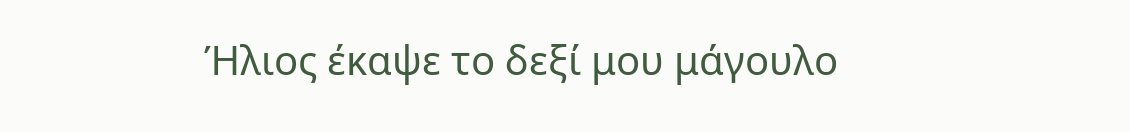Ήλιος έκαψε το δεξί μου μάγουλο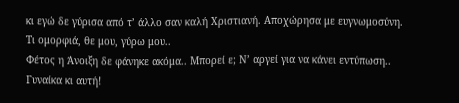κι εγώ δε γύρισα από τ’ άλλο σαν καλή Χριστιανή. Αποχώρησα με ευγνωμοσύνη. Τι ομορφιά, θε μου, γύρω μου..
Φέτος η Άνοιξη δε φάνηκε ακόμα.. Μπορεί ε; Ν’ αργεί για να κάνει εντύπωση.. Γυναίκα κι αυτή!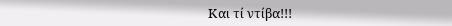Και τί ντίβα!!!